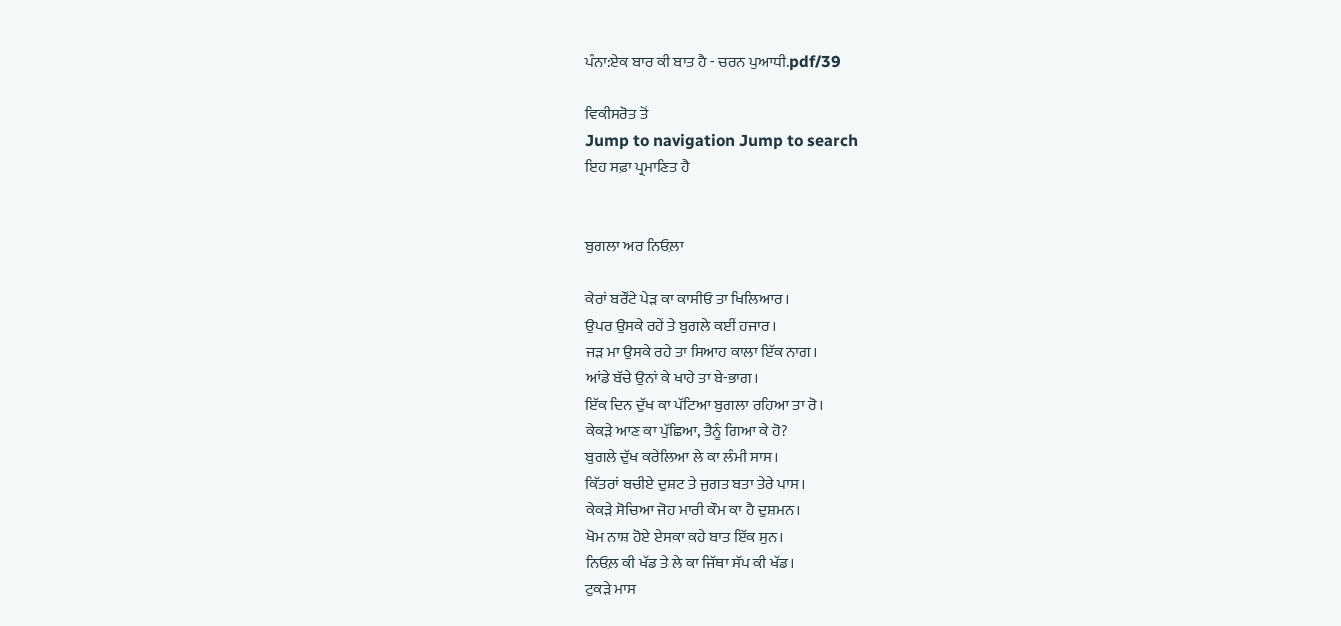ਪੰਨਾ:ਏਕ ਬਾਰ ਕੀ ਬਾਤ ਹੈ - ਚਰਨ ਪੁਆਧੀ.pdf/39

ਵਿਕੀਸਰੋਤ ਤੋਂ
Jump to navigation Jump to search
ਇਹ ਸਫ਼ਾ ਪ੍ਰਮਾਣਿਤ ਹੈ


ਬੁਗਲਾ ਅਰ ਨਿਓਲ਼ਾ

ਕੇਰਾਂ ਬਰੌਂਟੇ ਪੇੜ ਕਾ ਕਾਸੀਓ ਤਾ ਖਿਲਿਆਰ।
ਉਪਰ ਉਸਕੇ ਰਹੇਂ ਤੇ ਬੁਗਲੇ ਕਈਂ ਹਜਾਰ।
ਜੜ ਮਾ ਉਸਕੇ ਰਹੇ ਤਾ ਸਿਆਹ ਕਾਲਾ ਇੱਕ ਨਾਗ।
ਆਂਡੇ ਬੱਚੇ ਉਨਾਂ ਕੇ ਖਾਹੇ ਤਾ ਬੇ-ਭਾਗ।
ਇੱਕ ਦਿਨ ਦੁੱਖ ਕਾ ਪੱਟਿਆ ਬੁਗਲਾ ਰਹਿਆ ਤਾ ਰੋ।
ਕੇਕੜੇ ਆਣ ਕਾ ਪੁੱਛਿਆ, ਤੈਨੂੰ ਗਿਆ ਕੇ ਹੋ?
ਬੁਗਲੇ ਦੁੱਖ ਕਰੇਲਿਆ ਲੇ ਕਾ ਲੰਮੀ ਸਾਸ।
ਕਿੱਤਰਾਂ ਬਚੀਏ ਦੁਸ਼ਟ ਤੇ ਜੁਗਤ ਬਤਾ ਤੇਰੇ ਪਾਸ।
ਕੇਕੜੇ ਸੋਚਿਆ ਜੋਹ ਮਾਰੀ ਕੌਮ ਕਾ ਹੈ ਦੁਸ਼ਮਨ।
ਖੋਮ ਨਾਸ਼ ਹੋਏ ਏਸਕਾ ਕਹੇ ਬਾਤ ਇੱਕ ਸੁਨ।
ਨਿਓਲ਼ ਕੀ ਖੱਡ ਤੇ ਲੇ ਕਾ ਜਿੱਥਾ ਸੱਪ ਕੀ ਖੱਡ।
ਟੁਕੜੇ ਮਾਸ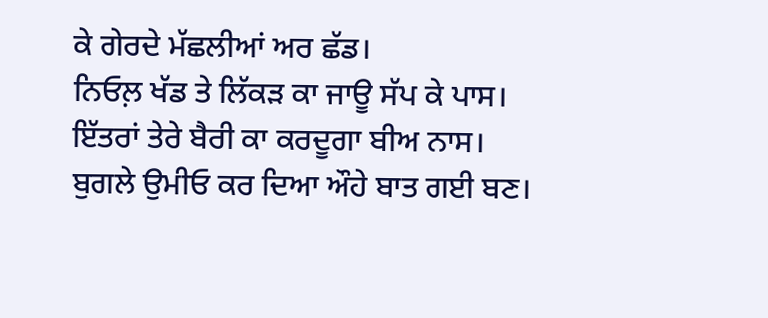ਕੇ ਗੇਰਦੇ ਮੱਛਲੀਆਂ ਅਰ ਛੱਡ।
ਨਿਓਲ਼ ਖੱਡ ਤੇ ਲਿੱਕੜ ਕਾ ਜਾਊ ਸੱਪ ਕੇ ਪਾਸ।
ਇੱਤਰਾਂ ਤੇਰੇ ਬੈਰੀ ਕਾ ਕਰਦੂਗਾ ਬੀਅ ਨਾਸ।
ਬੁਗਲੇ ਉਮੀਓ ਕਰ ਦਿਆ ਔਹੇ ਬਾਤ ਗਈ ਬਣ।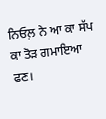ਨਿਓਲ਼ ਨੇ ਆ ਕਾ ਸੱਪ ਕਾ ਤੋੜ ਗਮਾਇਆ ਫਣ।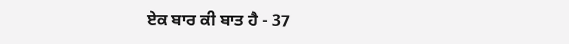ਏਕ ਬਾਰ ਕੀ ਬਾਤ ਹੈ - 37